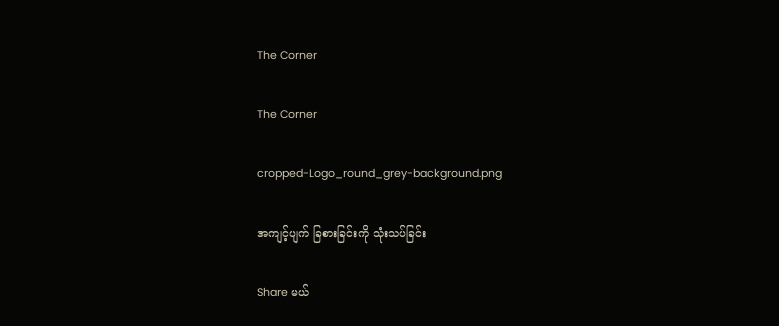The Corner

The Corner

cropped-Logo_round_grey-background.png

အကျင့်ပျက် ခြစားခြင်းကို သုံးသပ်ခြင်း

Share မယ်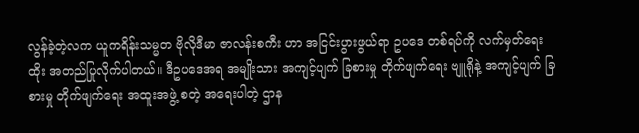လွန်ခဲ့တဲ့လက ယူကရိန်းသမ္မတ ဗိုလိုဒီမာ ဇာလန်းစကီး ဟာ အငြင်းပွားဖွယ်ရာ ဥပဒေ တစ်ရပ်ကို လက်မှတ်ရေးထိုး အတည်ပြုလိုက်ပါတယ်။ ဒီဥပဒေအရ အမျိုးသား အကျင့်ပျက် ခြစားမှု တိုက်ဖျက်ရေး ဗျူရိုနဲ့ အကျင့်ပျက် ခြစားမှု တိုက်ဖျက်ရေး အထူးအဖွဲ့ စတဲ့ အရေးပါတဲ့ ဌာန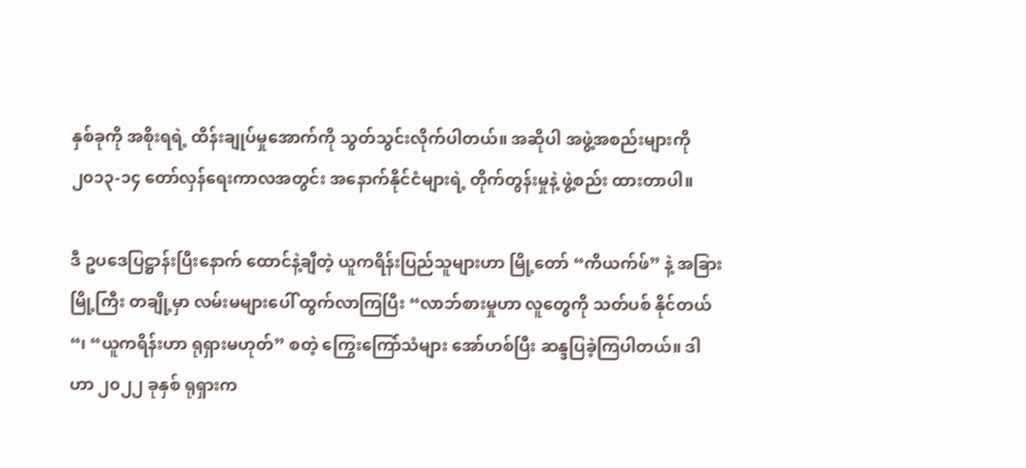နှစ်ခုကို အစိုးရရဲ့ ထိန်းချုပ်မှုအောက်ကို သွတ်သွင်းလိုက်ပါတယ်။ အဆိုပါ အဖွဲ့အစည်းများကို ၂၀၁၃-၁၄ တော်လှန်ရေးကာလအတွင်း အနောက်နိုင်ငံများရဲ့ တိုက်တွန်းမှုနဲ့ ဖွဲ့စည်း ထားတာပါ။

ဒီ ဥပဒေပြဋ္ဌာန်းပြီးနောက် ထောင်နဲ့ချီတဲ့ ယူကရိန်းပြည်သူများဟာ မြို့တော် “ကိယက်ဖ်” နဲ့ အခြား မြို့ကြီး တချို့မှာ လမ်းမများပေါ် ထွက်လာကြပြီး “လာဘ်စားမှုဟာ လူတွေကို သတ်ပစ် နိုင်တယ်“၊ “ယူကရိန်းဟာ ရုရှားမဟုတ်” စတဲ့ ကြွေးကြော်သံများ အော်ဟစ်ပြီး ဆန္ဒပြခဲ့ကြပါတယ်။ ဒါဟာ ၂၀၂၂ ခုနှစ် ရုရှားက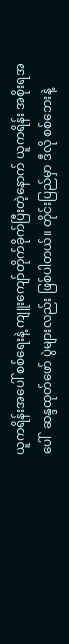ယူကရိန်းအပေါ် စစ်ရေးနဲ့ ကျူးကျော်တိုက်ခိုက်ပြီးတဲ့နောက် ယူကရိန်း အစိုးရအပေါ်  ဆန္ဒထုတ်ဖော် ပွဲများလည်း ဖြစ်ပါတယ်။ တိုင်းပြည်မှာ ဒီလို စစ်ဘေးနဲ့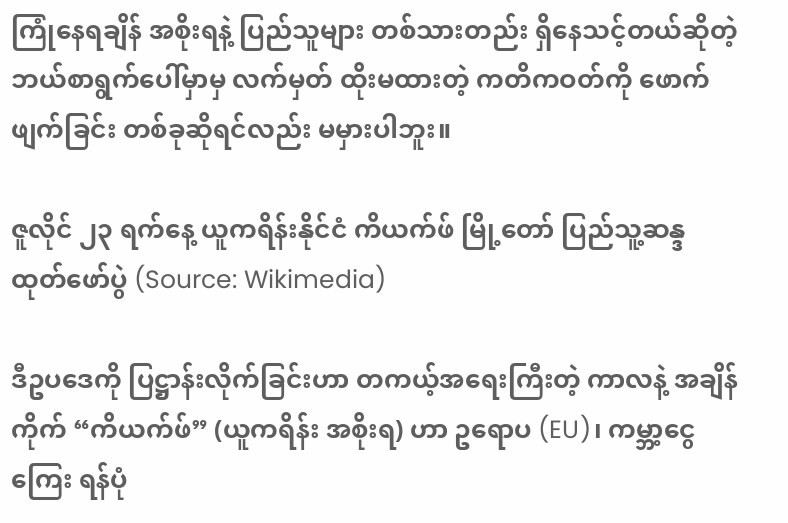ကြုံနေရချိန် အစိုးရနဲ့ ပြည်သူများ တစ်သားတည်း ရှိနေသင့်တယ်ဆိုတဲ့ ဘယ်စာရွက်ပေါ်မှာမှ လက်မှတ် ထိုးမထားတဲ့ ကတိကဝတ်ကို ဖောက်ဖျက်ခြင်း တစ်ခုဆိုရင်လည်း မမှားပါဘူး။

ဇူလိုင် ၂၃ ရက်နေ့ ယူကရိန်းနိုင်ငံ ကိယက်ဖ် မြို့တော် ပြည်သူ့ဆန္ဒ ထုတ်ဖော်ပွဲ (Source: Wikimedia)

ဒီဥပဒေကို ပြဋ္ဌာန်းလိုက်ခြင်းဟာ တကယ့်အရေးကြီးတဲ့ ကာလနဲ့ အချိန်ကိုက် “ကိယက်ဖ်” (ယူကရိန်း အစိုးရ) ဟာ ဥရောပ (EU)၊ ကမ္ဘာ့ငွေကြေး ရန်ပုံ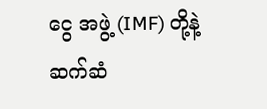ငွေ အဖွဲ့ (IMF) တို့နဲ့ ဆက်ဆံ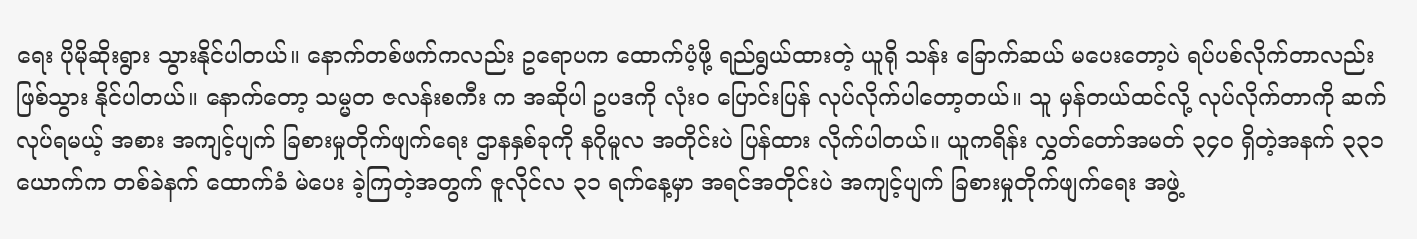ရေး ပိုမိုဆိုးရွား သွားနိုင်ပါတယ်။ နောက်တစ်ဖက်ကလည်း ဥရောပက ထောက်ပံ့ဖို့ ရည်ရွယ်ထားတဲ့ ယူရို သန်း ခြောက်ဆယ် မပေးတော့ပဲ ရပ်ပစ်လိုက်တာလည်း ဖြစ်သွား နိုင်ပါတယ်။ နောက်တော့ သမ္မတ ဇလန်းစကီး က အဆိုပါ ဥပဒကို လုံးဝ ပြောင်းပြန် လုပ်လိုက်ပါတော့တယ်။ သူ မှန်တယ်ထင်လို့ လုပ်လိုက်တာကို ဆက်လုပ်ရမယ့် အစား အကျင့်ပျက် ခြစားမှုတိုက်ဖျက်ရေး ဌာနနှစ်ခုကို နဂိုမူလ အတိုင်းပဲ ပြန်ထား လိုက်ပါတယ်။ ယူကရိန်း လွှတ်တော်အမတ် ၃၄၀ ရှိတဲ့အနက် ၃၃၁ ယောက်က တစ်ခဲနက် ထောက်ခံ မဲပေး ခဲ့ကြတဲ့အတွက် ဇူလိုင်လ ၃၁ ရက်နေ့မှာ အရင်အတိုင်းပဲ အကျင့်ပျက် ခြစားမှုတိုက်ဖျက်ရေး အဖွဲ့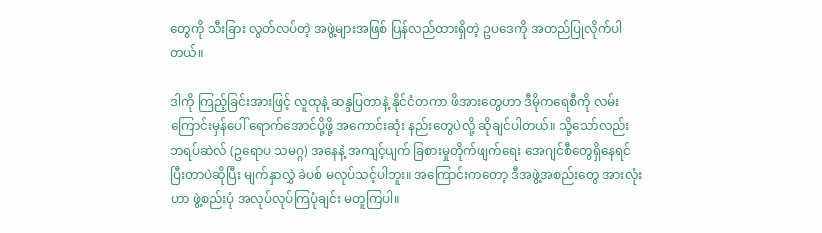တွေကို သီးခြား လွတ်လပ်တဲ့ အဖွဲ့များအဖြစ် ပြန်လည်ထားရှိတဲ့ ဥပဒေကို အတည်ပြုလိုက်ပါတယ်။

ဒါကို ကြည့်ခြင်းအားဖြင့် လူထုနဲ့ ဆန္ဒပြတာနဲ့ နိုင်ငံတကာ ဖိအားတွေဟာ ဒီမိုကရေစီကို လမ်းကြောင်းမှန်ပေါ် ရောက်အောင်ပို့ဖို့ အကောင်းဆုံး နည်းတွေပဲလို့ ဆိုချင်ပါတယ်။ သို့သော်လည်း ဘရပ်ဆဲလ် (ဥရောပ သမဂ္ဂ) အနေနဲ့ အကျင့်ပျက် ခြစားမှုတိုက်ဖျက်ရေး အေဂျင်စီတွေရှိနေရင် ပြီးတာပဲဆိုပြီး မျက်နှာလွှဲ ခဲပစ် မလုပ်သင့်ပါဘူး။ အကြောင်းကတော့ ဒီအဖွဲ့အစည်းတွေ အားလုံးဟာ ဖွဲ့စည်းပုံ အလုပ်လုပ်ကြပုံချင်း မတူကြပါ။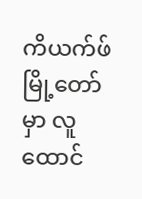ကိယက်ဖ်မြို့တော်မှာ လူထောင်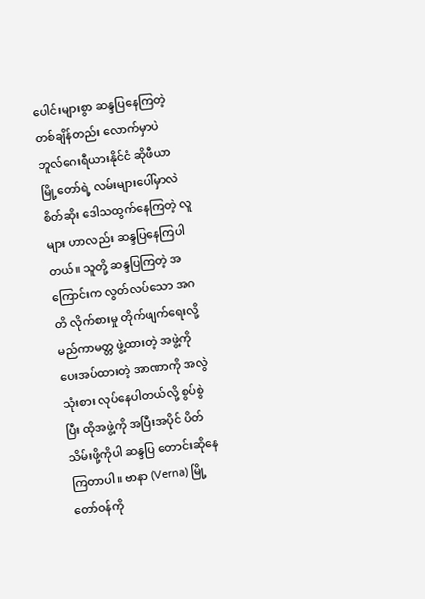ပေါင်းများစွာ ဆန္ဒပြနေကြတဲ့ တစ်ချိန်တည်း လောက်မှာပဲ ဘူလ်ဂေးရီယားနိုင်ငံ ဆိုဖီယာ မြို့တော်ရဲ့ လမ်းများပေါ်မှာလဲ စိတ်ဆိုး ဒေါသထွက်နေကြတဲ့ လူများ ဟာလည်း ဆန္ဒပြနေကြပါတယ်။ သူတို့ ဆန္ဒပြကြတဲ့ အကြောင်းက လွတ်လပ်သော အဂတိ လိုက်စားမှု တိုက်ဖျက်ရေးလို့ မည်ကာမတ္တ ဖွဲ့ထားတဲ့ အဖွဲ့ကို ပေးအပ်ထားတဲ့ အာဏာကို အလွဲသုံးစား လုပ်နေပါတယ်လို့ စွပ်စွဲပြီး ထိုအဖွဲ့ကို အပြီးအပိုင် ပိတ်သိမ်းဖို့ကိုပါ ဆန္ဒပြ တောင်းဆိုနေကြတာပါ။ ဗာနာ (Verna) မြို့တော်ဝန်ကို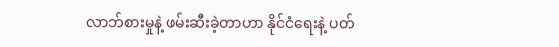လာဘ်စားမှုနဲ့ ဖမ်းဆီးခဲ့တာဟာ နိုင်ငံရေးနဲ့ ပတ်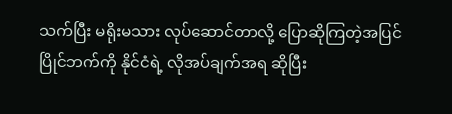သက်ပြီး မရိုးမသား လုပ်ဆောင်တာလို့ ပြောဆိုကြတဲ့အပြင် ပြိုင်ဘက်ကို နိုင်ငံရဲ့ လိုအပ်ချက်အရ ဆိုပြီး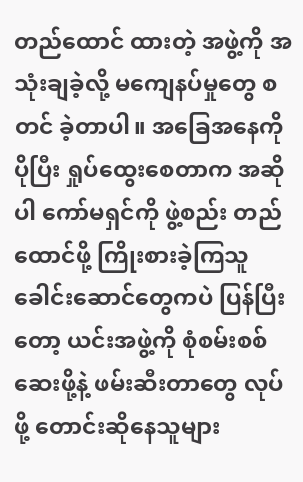တည်ထောင် ထားတဲ့ အဖွဲ့ကို အသုံးချခဲ့လို့ မကျေနပ်မှုတွေ စတင် ခဲ့တာပါ။ အခြေအနေကို ပိုပြီး ရှုပ်ထွေးစေတာက အဆိုပါ ကော်မရှင်ကို ဖွဲ့စည်း တည်ထောင်ဖို့ ကြိုးစားခဲ့ကြသူ ခေါင်းဆောင်တွေကပဲ ပြန်ပြီးတော့ ယင်းအဖွဲ့ကို စုံစမ်းစစ်ဆေးဖို့နဲ့ ဖမ်းဆီးတာတွေ လုပ်ဖို့ တောင်းဆိုနေသူများ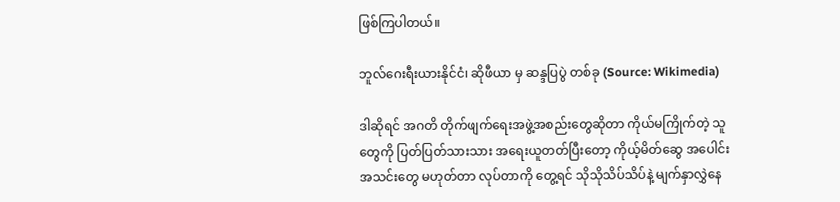ဖြစ်ကြပါတယ်။

ဘူလ်ဂေးရီးယားနိုင်ငံ၊ ဆိုဖီယာ မှ ဆန္ဒပြပွဲ တစ်ခု (Source: Wikimedia)

ဒါဆိုရင် အဂတိ တိုက်ဖျက်ရေးအဖွဲ့အစည်းတွေဆိုတာ ကိုယ်မကြိုက်တဲ့ သူတွေကို ပြတ်ပြတ်သားသား အရေးယူတတ်ပြီးတော့ ကိုယ့်မိတ်ဆွေ အပေါင်းအသင်းတွေ မဟုတ်တာ လုပ်တာကို တွေ့ရင် သိုသိုသိပ်သိပ်နဲ့ မျက်နှာလွှဲနေ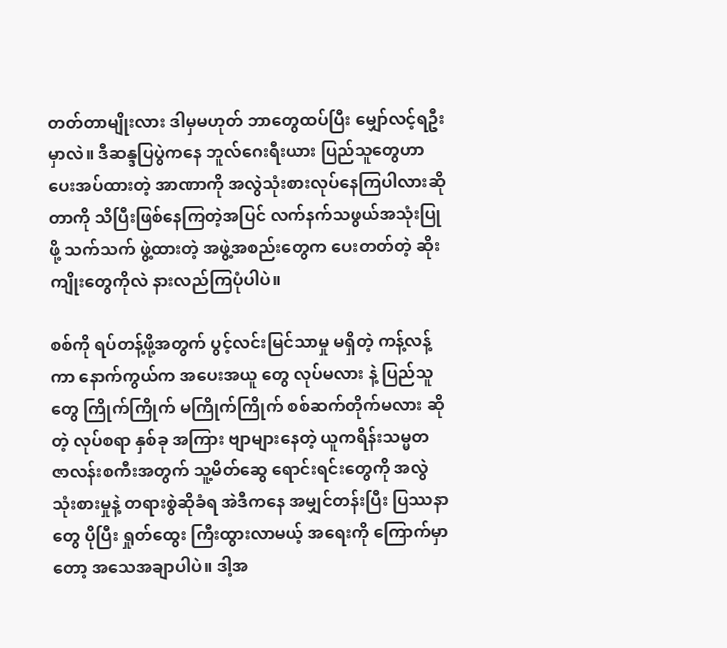တတ်တာမျိုးလား ဒါမှမဟုတ် ဘာတွေထပ်ပြီး မျှော်လင့်ရဦးမှာလဲ။ ဒီဆန္ဒပြပွဲကနေ ဘူလ်ဂေးရီးယား ပြည်သူတွေဟာ ပေးအပ်ထားတဲ့ အာဏာကို အလွဲသုံးစားလုပ်နေကြပါလားဆိုတာကို သိပြီးဖြစ်နေကြတဲ့အပြင် လက်နက်သဖွယ်အသုံးပြုဖို့ သက်သက် ဖွဲ့ထားတဲ့ အဖွဲ့အစည်းတွေက ပေးတတ်တဲ့ ဆိုးကျိုးတွေကိုလဲ နားလည်ကြပုံပါပဲ။

စစ်ကို ရပ်တန့်ဖို့အတွက် ပွင့်လင်းမြင်သာမှု မရှိတဲ့ ကန့်လန့်ကာ နောက်ကွယ်က အပေးအယူ တွေ လုပ်မလား နဲ့ ပြည်သူတွေ ကြိုက်ကြိုက် မကြိုက်ကြိုက် စစ်ဆက်တိုက်မလား ဆိုတဲ့ လုပ်စရာ နှစ်ခု အကြား ဗျာများနေတဲ့ ယူကရိန်းသမ္မတ ဇာလန်းစကီးအတွက် သူ့မိတ်ဆွေ ရောင်းရင်းတွေကို အလွဲသုံးစားမှုနဲ့ တရားစွဲဆိုခံရ အဲဒီကနေ အမျှင်တန်းပြီး ပြဿနာတွေ ပိုပြီး ရှုတ်ထွေး ကြီးထွားလာမယ့် အရေးကို ကြောက်မှာတော့ အသေအချာပါပဲ။ ဒါ့အ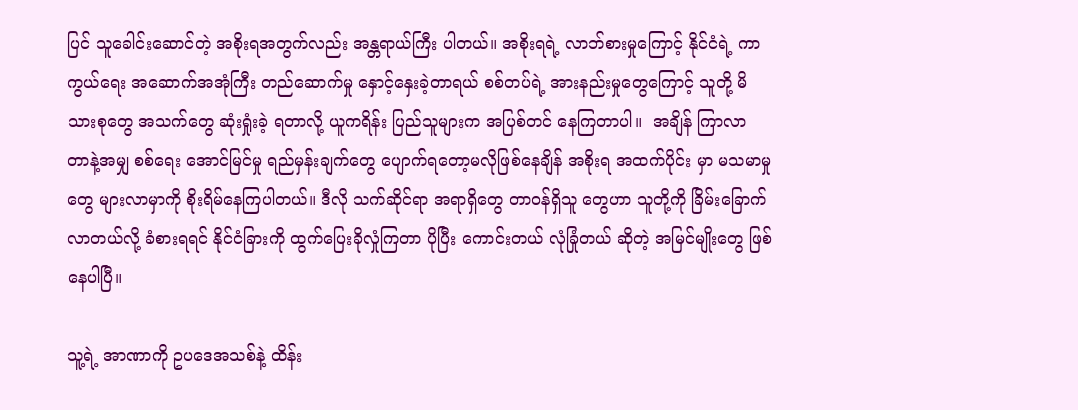ပြင် သူခေါင်းဆောင်တဲ့ အစိုးရအတွက်လည်း အန္တရာယ်ကြီး ပါတယ်။ အစိုးရရဲ့ လာဘ်စားမှုကြောင့် နိုင်ငံရဲ့ ကာကွယ်ရေး အဆောက်အအုံကြီး တည်ဆောက်မှု နှောင့်နှေးခဲ့တာရယ် စစ်တပ်ရဲ့ အားနည်းမှုတွေကြောင့် သူတို့ မိသားစုတွေ အသက်တွေ ဆုံးရှုံးခဲ့ ရတာလို့ ယူကရိန်း ပြည်သူများက အပြစ်တင် နေကြတာပါ။  အချိန် ကြာလာ တာနဲ့အမျှ စစ်ရေး အောင်မြင်မှု ရည်မှန်းချက်တွေ ပျောက်ရတော့မလိုဖြစ်နေချိန် အစိုးရ အထက်ပိုင်း မှာ မသမာမှုတွေ များလာမှာကို စိုးရိမ်နေကြပါတယ်။ ဒီလို သက်ဆိုင်ရာ အရာရှိတွေ တာဝန်ရှိသူ တွေဟာ သူတို့ကို ခြိမ်းခြောက်လာတယ်လို့ ခံစားရရင် နိုင်ငံခြားကို ထွက်ပြေးခိုလှုံကြတာ ပိုပြီး ကောင်းတယ် လုံခြုံတယ် ဆိုတဲ့ အမြင်မျိုးတွေ ဖြစ်နေပါပြီ။

သူ့ရဲ့ အာဏာကို ဥပဒေအသစ်နဲ့ ထိန်း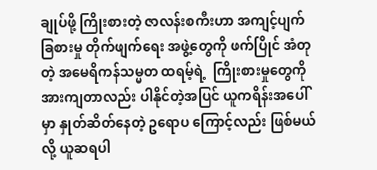ချုပ်ဖို့ ကြိုးစားတဲ့ ဇာလန်းစကီးဟာ အကျင့်ပျက် ခြစားမှု တိုက်ဖျက်ရေး အဖွဲ့တွေကို ဖက်ပြိုင် အံတုတဲ့ အမေရိကန်သမ္မတ ထရမ့်ရဲ့  ကြိုးစားမှုတွေကို အားကျတာလည်း ပါနိုင်တဲ့အပြင် ယူကရိန်းအပေါ်မှာ နှုတ်ဆိတ်နေတဲ့ ဥရောပ ကြောင့်လည်း ဖြစ်မယ်လို့ ယူဆရပါ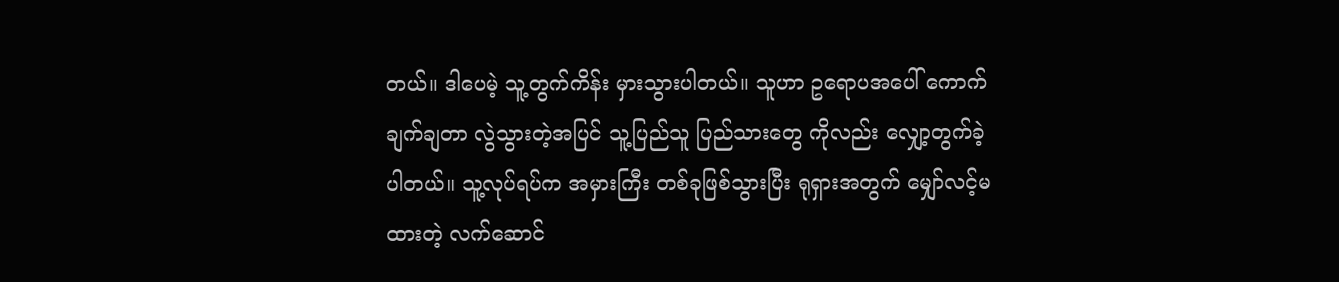တယ်။ ဒါပေမဲ့ သူ့တွက်ကိန်း မှားသွားပါတယ်။ သူဟာ ဥရောပအပေါ် ကောက်ချက်ချတာ လွဲသွားတဲ့အပြင် သူ့ပြည်သူ ပြည်သားတွေ ကိုလည်း လျှော့တွက်ခဲ့ပါတယ်။ သူ့လုပ်ရပ်က အမှားကြီး တစ်ခုဖြစ်သွားပြီး ရုရှားအတွက် မျှော်လင့်မထားတဲ့ လက်ဆောင်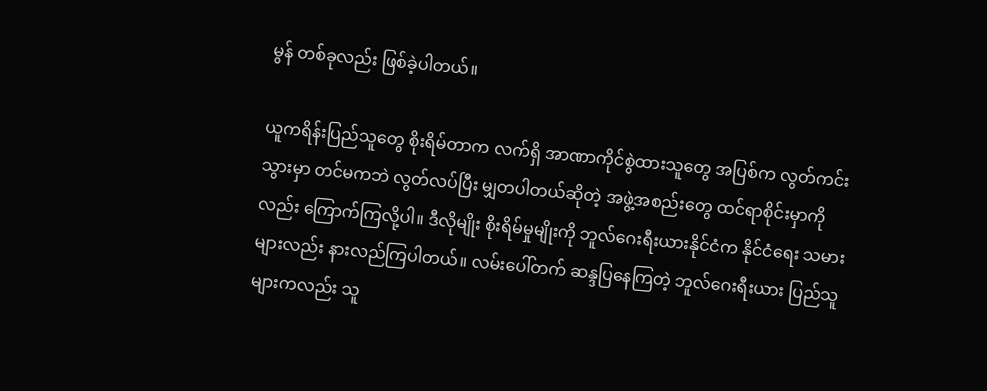မွန် တစ်ခုလည်း ဖြစ်ခဲ့ပါတယ်။

ယူကရိန်းပြည်သူတွေ စိုးရိမ်တာက လက်ရှိ အာဏာကိုင်စွဲထားသူတွေ အပြစ်က လွတ်ကင်း သွားမှာ တင်မကဘဲ လွတ်လပ်ပြီး မျှတပါတယ်ဆိုတဲ့ အဖွဲ့အစည်းတွေ ထင်ရာစိုင်းမှာကိုလည်း ကြောက်ကြလို့ပါ။ ဒီလိုမျိုး စိုးရိမ်မှုမျိုးကို ဘူလ်ဂေးရီးယားနိုင်ငံက နိုင်ငံရေး သမားများလည်း နားလည်ကြပါတယ်။ လမ်းပေါ်တက် ဆန္ဒပြနေကြတဲ့ ဘူလ်ဂေးရီးယား ပြည်သူများကလည်း သူ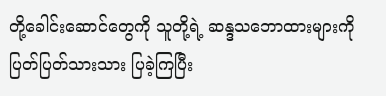တို့ခေါင်းဆောင်တွေကို သူတို့ရဲ့ ဆန္ဒသဘောထားများကို ပြတ်ပြတ်သားသား ပြခဲ့ကြပြီး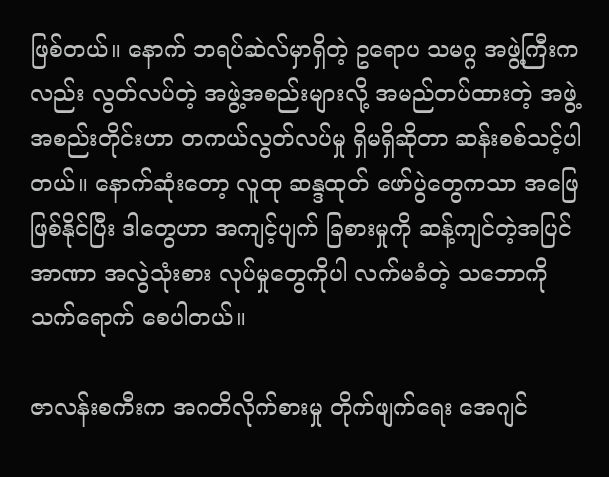ဖြစ်တယ်။ နောက် ဘရပ်ဆဲလ်မှာရှိတဲ့ ဥရောပ သမဂ္ဂ အဖွဲ့ကြီးကလည်း လွတ်လပ်တဲ့ အဖွဲ့အစည်းများလို့ အမည်တပ်ထားတဲ့ အဖွဲ့အစည်းတိုင်းဟာ တကယ်လွတ်လပ်မှု ရှိမရှိဆိုတာ ဆန်းစစ်သင့်ပါတယ်။ နောက်ဆုံးတော့ လူထု ဆန္ဒထုတ် ဖော်ပွဲတွေကသာ အဖြေဖြစ်နိုင်ပြီး ဒါတွေဟာ အကျင့်ပျက် ခြစားမှုကို ဆန့်ကျင်တဲ့အပြင် အာဏာ အလွဲသုံးစား လုပ်မှုတွေကိုပါ လက်မခံတဲ့ သဘောကို သက်ရောက် စေပါတယ်။

ဇာလန်းစကီးက အဂတိလိုက်စားမှု တိုက်ဖျက်ရေး အေဂျင်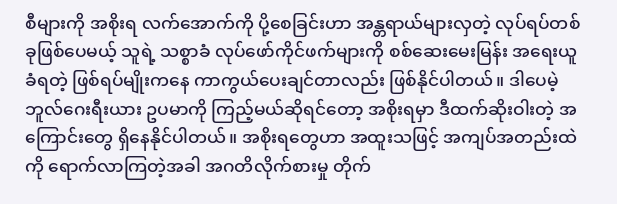စီများကို အစိုးရ လက်အောက်ကို ပို့စေခြင်းဟာ အန္တရာယ်များလှတဲ့ လုပ်ရပ်တစ်ခုဖြစ်ပေမယ့် သူရဲ့ သစ္စာခံ လုပ်ဖော်ကိုင်ဖက်များကို စစ်ဆေးမေးမြန်း အရေးယူခံရတဲ့ ဖြစ်ရပ်မျိုးကနေ ကာကွယ်ပေးချင်တာလည်း ဖြစ်နိုင်ပါတယ်။ ဒါပေမဲ့ ဘူလ်ဂေးရီးယား ဥပမာကို ကြည့်မယ်ဆိုရင်တော့ အစိုးရမှာ ဒီထက်ဆိုးဝါးတဲ့ အကြောင်းတွေ ရှိနေနိုင်ပါတယ်။ အစိုးရတွေဟာ အထူးသဖြင့် အကျပ်အတည်းထဲကို ရောက်လာကြတဲ့အခါ အဂတိလိုက်စားမှု တိုက်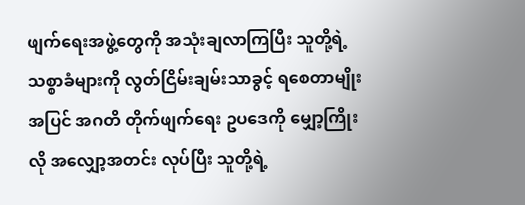ဖျက်ရေးအဖွဲ့တွေကို အသုံးချလာကြပြီး သူတို့ရဲ့ သစ္စာခံများကို လွတ်ငြိမ်းချမ်းသာခွင့် ရစေတာမျိုးအပြင် အဂတိ တိုက်ဖျက်ရေး ဥပဒေကို မျှော့ကြိုးလို အလျှော့အတင်း လုပ်ပြီး သူတို့ရဲ့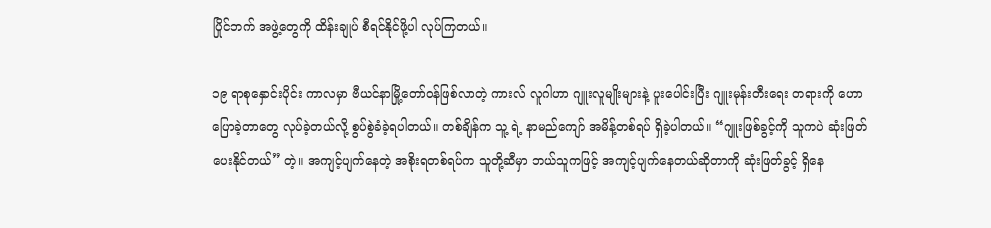ပြိုင်ဘက် အဖွဲ့တွေကို ထိန်းချုပ် စီရင်နိုင်ဖို့ပါ လုပ်ကြတယ်။

၁၉ ရာစုနှောင်းပိုင်း ကာလမှာ ဗီယင်နာမြို့တော်ဝန်ဖြစ်လာတဲ့ ကားလ် လူဂါဟာ ဂျူးလူမျိုးများနဲ့ ပူးပေါင်းပြီး ဂျူးမုန်းတီးရေး တရားကို ဟောပြောခဲ့တာတွေ လုပ်ခဲ့တယ်လို့ စွပ်စွဲခံခဲ့ရပါတယ်။ တစ်ချိန်က သူ့ ရဲ့ နာမည်ကျော် အမိန့်တစ်ရပ် ရှိခဲ့ပါတယ်။ “ဂျူးဖြစ်ခွင့်ကို သူကပဲ ဆုံးဖြတ်ပေးနိုင်တယ်” တဲ့။ အကျင့်ပျက်နေတဲ့ အစိုးရတစ်ရပ်က သူတို့ဆီမှာ ဘယ်သူကဖြင့် အကျင့်ပျက်နေတယ်ဆိုတာကို ဆုံးဖြတ်ခွင့် ရှိနေ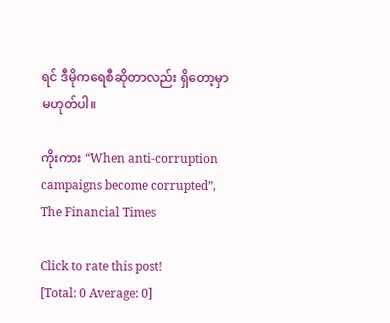ရင် ဒီမိုကရေစီဆိုတာလည်း ရှိတော့မှာ မဟုတ်ပါ။

ကိုးကား “When anti-corruption campaigns become corrupted”, The Financial Times

Click to rate this post!
[Total: 0 Average: 0]